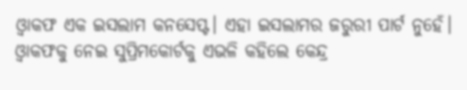ଓ୍ୱାକଫ ଏକ ଇସଲାମ କନସେପ୍ଟ। ଏହା ଇସଲାମର ଜରୁରୀ ପାର୍ଟ ନୁହେଁ। ଓ୍ୱାକଫକୁ ନେଇ ସୁପ୍ରିମକୋର୍ଟକୁ ଏଭଳି କହିଲେ କେନ୍ଦ୍ର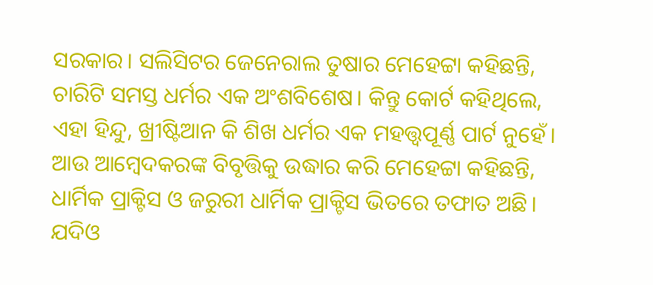ସରକାର। ସଲିସିଟର ଜେନେରାଲ ତୁଷାର ମେହେଟ୍ଟା କହିଛନ୍ତି, ଚାରିଟି ସମସ୍ତ ଧର୍ମର ଏକ ଅଂଶବିଶେଷ। କିନ୍ତୁ କୋର୍ଟ କହିଥିଲେ, ଏହା ହିନ୍ଦୁ, ଖ୍ରୀଷ୍ଟିଆନ କି ଶିଖ ଧର୍ମର ଏକ ମହତ୍ତ୍ୱପୂର୍ଣ୍ଣ ପାର୍ଟ ନୁହେଁ। ଆଉ ଆମ୍ୱେଦକରଙ୍କ ବିବୃତ୍ତିକୁ ଉଦ୍ଧାର କରି ମେହେଟ୍ଟା କହିଛନ୍ତି, ଧାର୍ମିକ ପ୍ରାକ୍ଟିସ ଓ ଜରୁରୀ ଧାର୍ମିକ ପ୍ରାକ୍ଟିସ ଭିତରେ ତଫାତ ଅଛି। ଯଦିଓ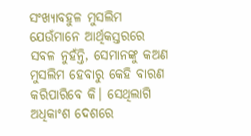ସଂଖ୍ୟାବହୁଳ ମୁସଲିମ ଯେଉଁମାନେ ଆର୍ଥିକସ୍ତରରେ ସବଳ ନୁହଁନ୍ତି, ସେମାନଙ୍କୁ କଅଣ ମୁସଲିମ ହେବାରୁ କେହି ବାରଣ କରିପାରିବେ କି। ସେଥିଲାଗି ଅଧିକାଂଶ ଦେଶରେ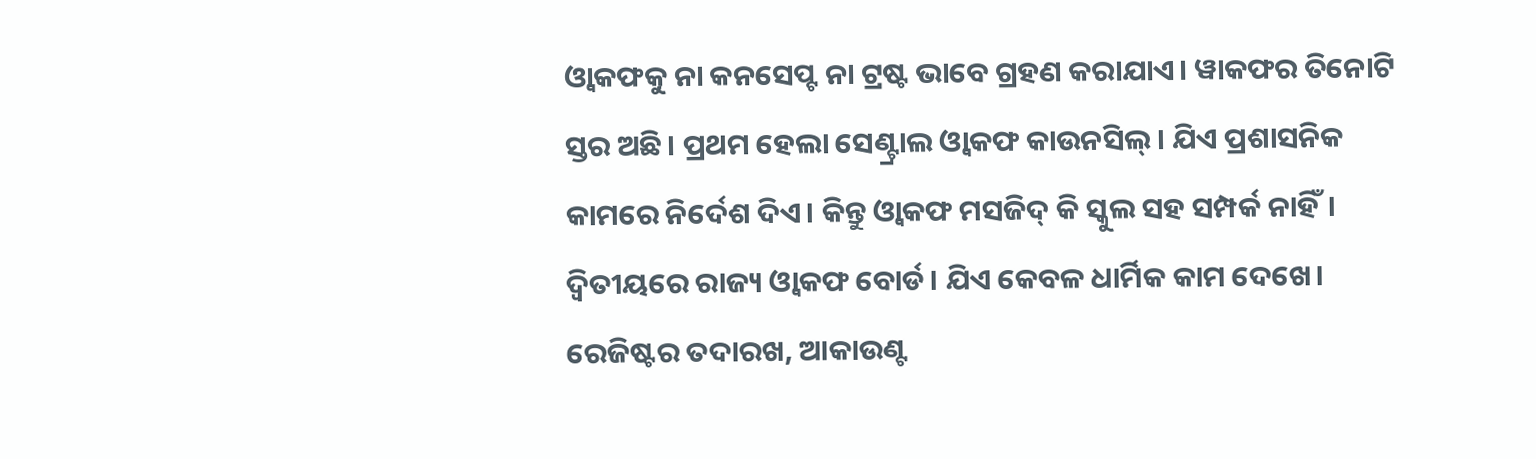ଓ୍ୱାକଫକୁ ନା କନସେପ୍ଟ ନା ଟ୍ରଷ୍ଟ ଭାବେ ଗ୍ରହଣ କରାଯାଏ। ୱାକଫର ତିନୋଟି ସ୍ତର ଅଛି। ପ୍ରଥମ ହେଲା ସେଣ୍ଟ୍ରାଲ ଓ୍ୱାକଫ କାଉନସିଲ୍। ଯିଏ ପ୍ରଶାସନିକ କାମରେ ନିର୍ଦେଶ ଦିଏ। କିନ୍ତୁ ଓ୍ୱାକଫ ମସଜିଦ୍ କି ସ୍କୁଲ ସହ ସମ୍ପର୍କ ନାହିଁ। ଦ୍ୱିତୀୟରେ ରାଜ୍ୟ ଓ୍ୱାକଫ ବୋର୍ଡ। ଯିଏ କେବଳ ଧାର୍ମିକ କାମ ଦେଖେ। ରେଜିଷ୍ଟର ତଦାରଖ, ଆକାଉଣ୍ଟ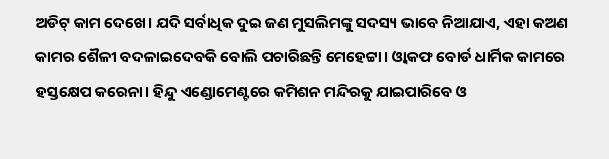ଅଡିଟ୍ କାମ ଦେଖେ। ଯଦି ସର୍ବାଧିକ ଦୁଇ ଜଣ ମୁସଲିମଙ୍କୁ ସଦସ୍ୟ ଭାବେ ନିଆଯାଏ, ଏହା କଅଣ କାମର ଶୈଳୀ ବଦଳାଇଦେବକି ବୋଲି ପଚାରିଛନ୍ତି ମେହେଟ୍ଟା। ଓ୍ୱାକଫ ବୋର୍ଡ ଧାର୍ମିକ କାମରେ ହସ୍ତକ୍ଷେପ କରେନା। ହିନ୍ଦୁ ଏଣ୍ଡୋମେଣ୍ଟରେ କମିଶନ ମନ୍ଦିରକୁ ଯାଇପାରିବେ ଓ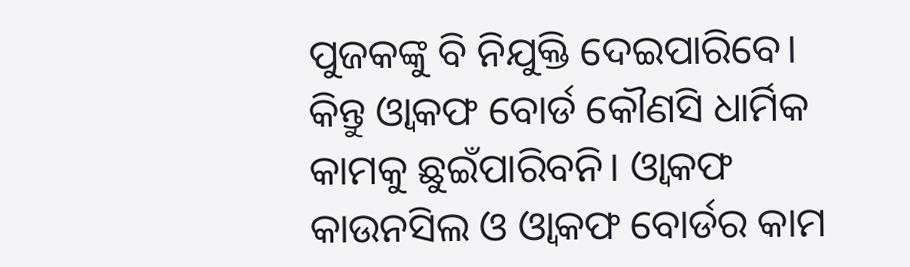ପୁଜକଙ୍କୁ ବି ନିଯୁକ୍ତି ଦେଇପାରିବେ। କିନ୍ତୁ ଓ୍ୱାକଫ ବୋର୍ଡ କୌଣସି ଧାର୍ମିକ କାମକୁ ଛୁଇଁପାରିବନି। ଓ୍ୱାକଫ କାଉନସିଲ ଓ ଓ୍ୱାକଫ ବୋର୍ଡର କାମ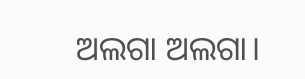ଅଲଗା ଅଲଗା।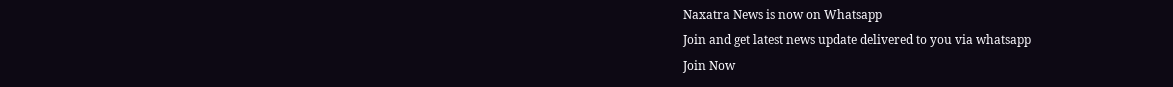Naxatra News is now on Whatsapp
Join and get latest news update delivered to you via whatsapp
Join Now